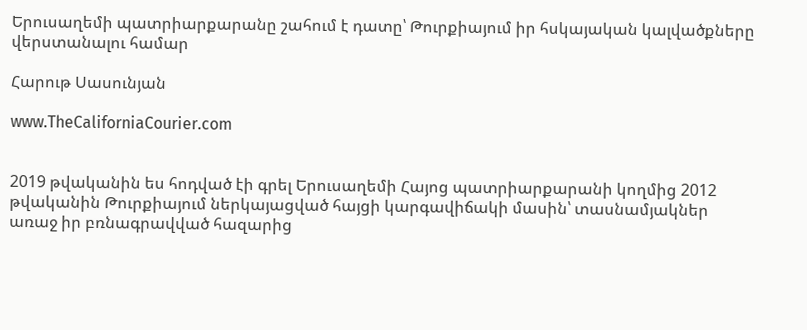Երուսաղեմի պատրիարքարանը շահում է դատը՝ Թուրքիայում իր հսկայական կալվածքները վերստանալու համար

Հարութ Սասունյան

www.TheCaliforniaCourier.com


2019 թվականին ես հոդված էի գրել Երուսաղեմի Հայոց պատրիարքարանի կողմից 2012 թվականին Թուրքիայում ներկայացված հայցի կարգավիճակի մասին՝ տասնամյակներ առաջ իր բռնագրավված հազարից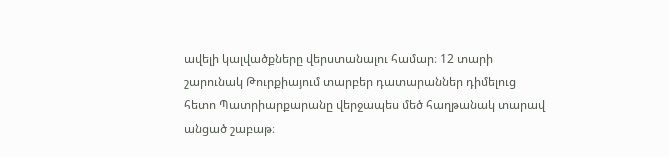ավելի կալվածքները վերստանալու համար։ 12 տարի շարունակ Թուրքիայում տարբեր դատարաններ դիմելուց հետո Պատրիարքարանը վերջապես մեծ հաղթանակ տարավ անցած շաբաթ։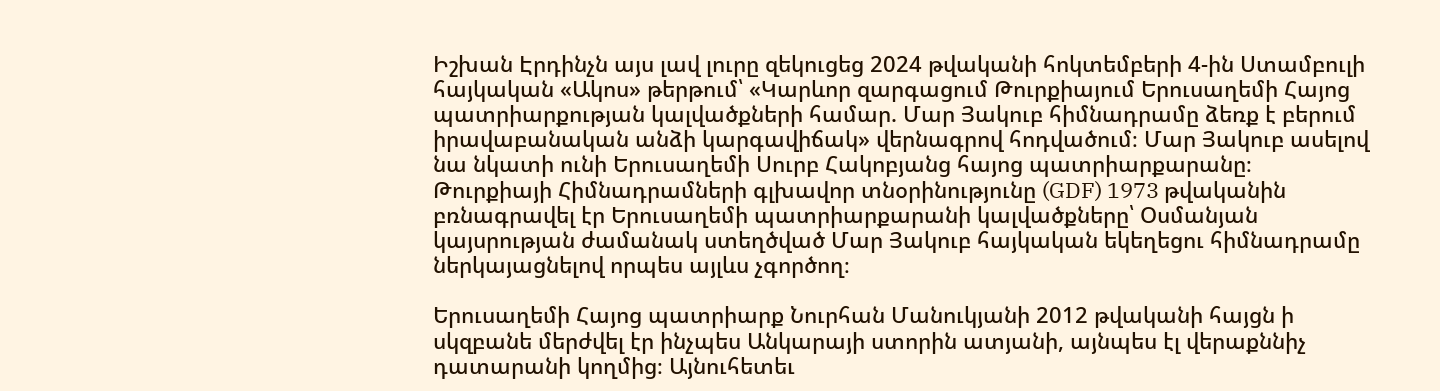Իշխան Էրդինչն այս լավ լուրը զեկուցեց 2024 թվականի հոկտեմբերի 4-ին Ստամբուլի հայկական «Ակոս» թերթում՝ «Կարևոր զարգացում Թուրքիայում Երուսաղեմի Հայոց պատրիարքության կալվածքների համար. Մար Յակուբ հիմնադրամը ձեռք է բերում իրավաբանական անձի կարգավիճակ» վերնագրով հոդվածում։ Մար Յակուբ ասելով նա նկատի ունի Երուսաղեմի Սուրբ Հակոբյանց հայոց պատրիարքարանը։ Թուրքիայի Հիմնադրամների գլխավոր տնօրինությունը (GDF) 1973 թվականին բռնագրավել էր Երուսաղեմի պատրիարքարանի կալվածքները՝ Օսմանյան կայսրության ժամանակ ստեղծված Մար Յակուբ հայկական եկեղեցու հիմնադրամը ներկայացնելով որպես այլևս չգործող։

Երուսաղեմի Հայոց պատրիարք Նուրհան Մանուկյանի 2012 թվականի հայցն ի սկզբանե մերժվել էր ինչպես Անկարայի ստորին ատյանի, այնպես էլ վերաքննիչ դատարանի կողմից։ Այնուհետեւ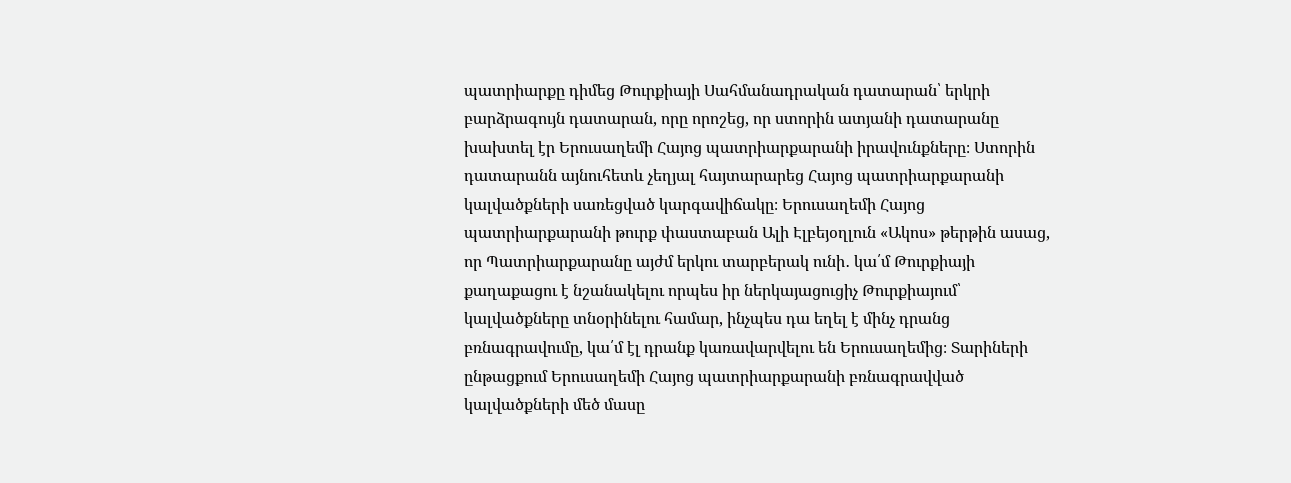պատրիարքը դիմեց Թուրքիայի Սահմանադրական դատարան՝ երկրի բարձրագույն դատարան, որը որոշեց, որ ստորին ատյանի դատարանը խախտել էր Երուսաղեմի Հայոց պատրիարքարանի իրավունքները։ Ստորին դատարանն այնուհետև չեղյալ հայտարարեց Հայոց պատրիարքարանի կալվածքների սառեցված կարգավիճակը։ Երուսաղեմի Հայոց պատրիարքարանի թուրք փաստաբան Ալի Էլբեյօղլուն «Ակոս» թերթին ասաց, որ Պատրիարքարանը այժմ երկու տարբերակ ունի․ կա՛մ Թուրքիայի քաղաքացու է նշանակելու որպես իր ներկայացուցիչ Թուրքիայում՝ կալվածքները տնօրինելու համար, ինչպես դա եղել է մինչ դրանց բռնագրավումը, կա՛մ էլ դրանք կառավարվելու են Երուսաղեմից։ Տարիների ընթացքում Երուսաղեմի Հայոց պատրիարքարանի բռնագրավված կալվածքների մեծ մասը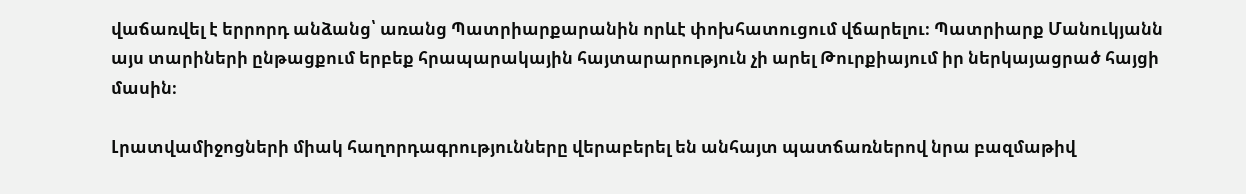վաճառվել է երրորդ անձանց՝ առանց Պատրիարքարանին որևէ փոխհատուցում վճարելու։ Պատրիարք Մանուկյանն այս տարիների ընթացքում երբեք հրապարակային հայտարարություն չի արել Թուրքիայում իր ներկայացրած հայցի մասին։

Լրատվամիջոցների միակ հաղորդագրությունները վերաբերել են անհայտ պատճառներով նրա բազմաթիվ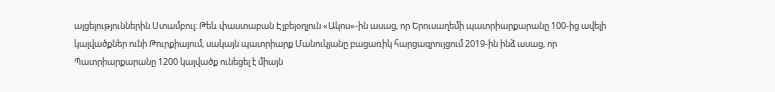այցելություններին Ստամբուլ։ Թեև փաստաբան Էլբեյօղլուն «Ակոս»-ին ասաց, որ Երուսաղեմի պատրիարքարանը 100-ից ավելի կալվածքներ ունի Թուրքիայում, սակայն պատրիարք Մանուկյանը բացառիկ հարցազրույցում 2019-ին ինձ ասաց, որ Պատրիարքարանը 1200 կալվածք ունեցել է միայն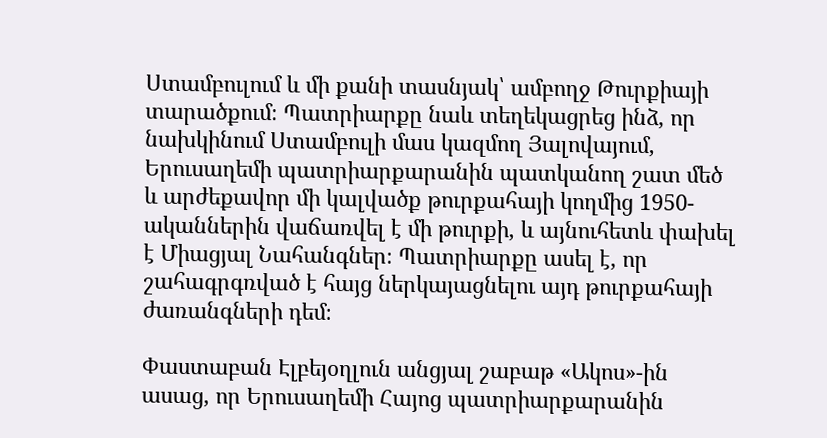Ստամբուլում և մի քանի տասնյակ՝ ամբողջ Թուրքիայի տարածքում։ Պատրիարքը նաև տեղեկացրեց ինձ, որ նախկինում Ստամբուլի մաս կազմող Յալովայում, Երուսաղեմի պատրիարքարանին պատկանող շատ մեծ և արժեքավոր մի կալվածք թուրքահայի կողմից 1950-ականներին վաճառվել է մի թուրքի, և այնուհետև փախել է Միացյալ Նահանգներ։ Պատրիարքը ասել է, որ շահագրգռված է հայց ներկայացնելու այդ թուրքահայի ժառանգների դեմ։

Փաստաբան Էլբեյօղլուն անցյալ շաբաթ «Ակոս»-ին ասաց, որ Երուսաղեմի Հայոց պատրիարքարանին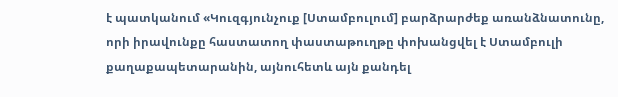է պատկանում «Կուզգյունչուք [Ստամբուլում] բարձրարժեք առանձնատունը, որի իրավունքը հաստատող փաստաթուղթը փոխանցվել է Ստամբուլի քաղաքապետարանին, այնուհետև այն քանդել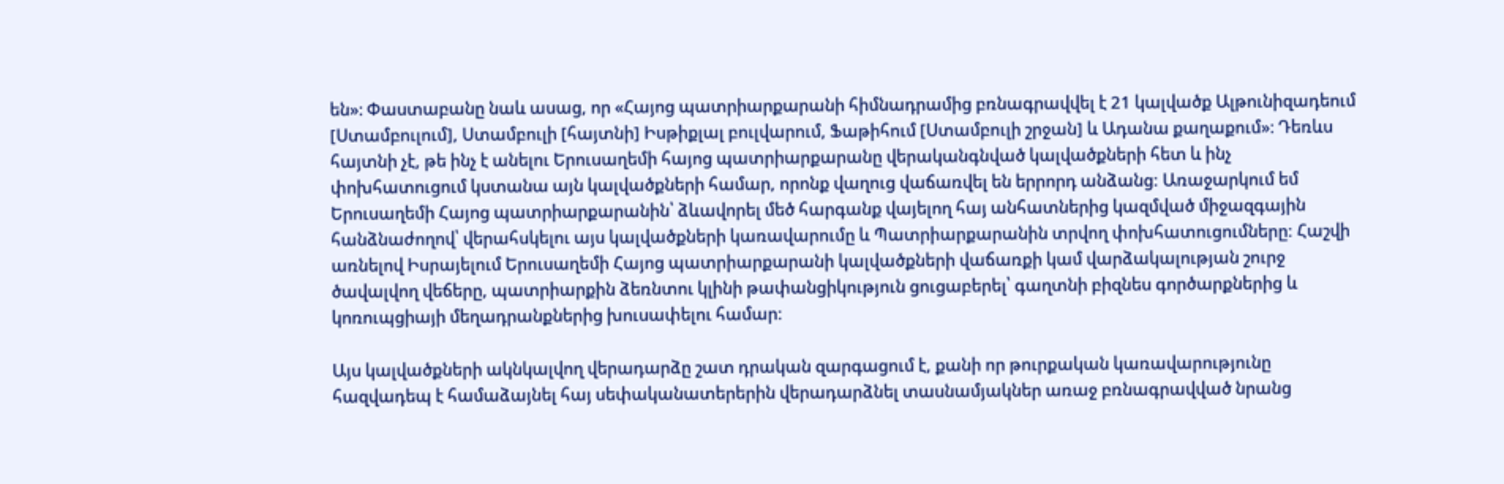են»։ Փաստաբանը նաև ասաց, որ «Հայոց պատրիարքարանի հիմնադրամից բռնագրավվել է 21 կալվածք Ալթունիզադեում [Ստամբուլում], Ստամբուլի [հայտնի] Իսթիքլալ բուլվարում, Ֆաթիհում [Ստամբուլի շրջան] և Ադանա քաղաքում»։ Դեռևս հայտնի չէ, թե ինչ է անելու Երուսաղեմի հայոց պատրիարքարանը վերականգնված կալվածքների հետ և ինչ փոխհատուցում կստանա այն կալվածքների համար, որոնք վաղուց վաճառվել են երրորդ անձանց: Առաջարկում եմ Երուսաղեմի Հայոց պատրիարքարանին՝ ձևավորել մեծ հարգանք վայելող հայ անհատներից կազմված միջազգային հանձնաժողով՝ վերահսկելու այս կալվածքների կառավարումը և Պատրիարքարանին տրվող փոխհատուցումները: Հաշվի առնելով Իսրայելում Երուսաղեմի Հայոց պատրիարքարանի կալվածքների վաճառքի կամ վարձակալության շուրջ ծավալվող վեճերը, պատրիարքին ձեռնտու կլինի թափանցիկություն ցուցաբերել՝ գաղտնի բիզնես գործարքներից և կոռուպցիայի մեղադրանքներից խուսափելու համար:

Այս կալվածքների ակնկալվող վերադարձը շատ դրական զարգացում է, քանի որ թուրքական կառավարությունը հազվադեպ է համաձայնել հայ սեփականատերերին վերադարձնել տասնամյակներ առաջ բռնագրավված նրանց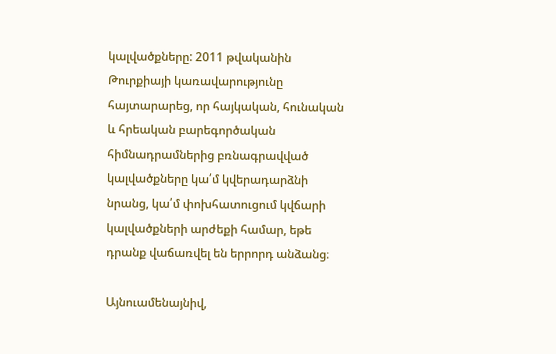կալվածքները: 2011 թվականին Թուրքիայի կառավարությունը հայտարարեց, որ հայկական, հունական և հրեական բարեգործական հիմնադրամներից բռնագրավված կալվածքները կա՛մ կվերադարձնի նրանց, կա՛մ փոխհատուցում կվճարի կալվածքների արժեքի համար, եթե դրանք վաճառվել են երրորդ անձանց։

Այնուամենայնիվ,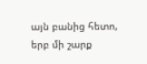այն բանից հետո, երբ մի շարք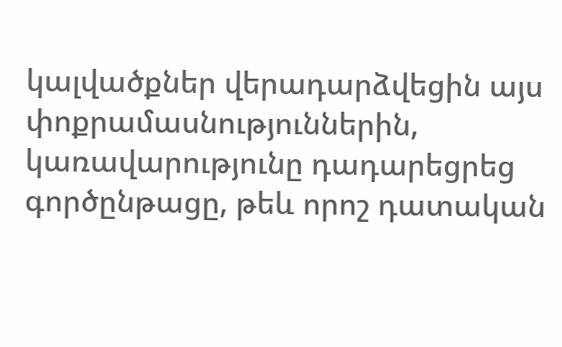կալվածքներ վերադարձվեցին այս փոքրամասնություններին, կառավարությունը դադարեցրեց գործընթացը, թեև որոշ դատական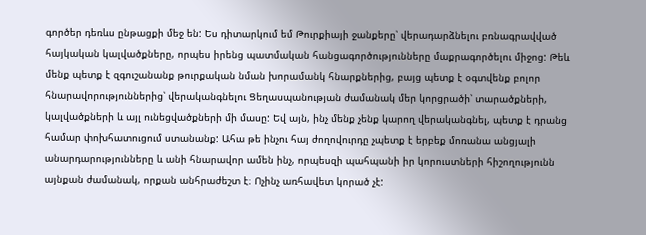գործեր դեռևս ընթացքի մեջ են: Ես դիտարկում եմ Թուրքիայի ջանքերը՝ վերադարձնելու բռնագրավված հայկական կալվածքները, որպես իրենց պատմական հանցագործությունները մաքրագործելու միջոց: Թեև մենք պետք է զգուշանանք թուրքական նման խորամանկ հնարքներից, բայց պետք է օգտվենք բոլոր հնարավորություններից՝ վերականգնելու Ցեղասպանության ժամանակ մեր կորցրածի՝ տարածքների, կալվածքների և այլ ունեցվածքների մի մասը: Եվ այն, ինչ մենք չենք կարող վերականգնել, պետք է դրանց համար փոխհատուցում ստանանք: Ահա թե ինչու հայ ժողովուրդը չպետք է երբեք մոռանա անցյալի անարդարությունները և անի հնարավոր ամեն ինչ, որպեսզի պահպանի իր կորուստների հիշողությունն այնքան ժամանակ, որքան անհրաժեշտ է։ Ոչինչ առհավետ կորած չէ: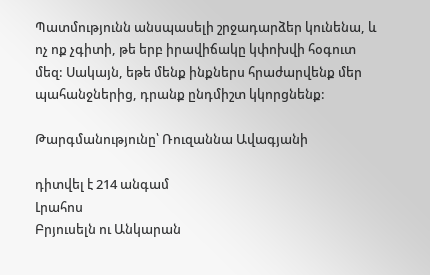Պատմությունն անսպասելի շրջադարձեր կունենա, և ոչ ոք չգիտի, թե երբ իրավիճակը կփոխվի հօգուտ մեզ: Սակայն, եթե մենք ինքներս հրաժարվենք մեր պահանջներից, դրանք ընդմիշտ կկորցնենք:

Թարգմանությունը՝ Ռուզաննա Ավագյանի

դիտվել է 214 անգամ
Լրահոս
Բրյուսելն ու Անկարան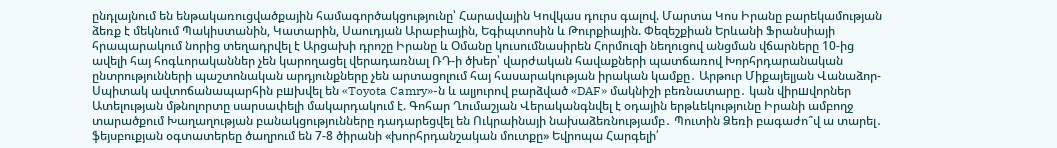ընդլայնում են ենթակառուցվածքային համագործակցությունը՝ Հարավային Կովկաս դուրս գալով. Մարտա Կոս Իրանը բարեկամության ձեռք է մեկնում Պակիստանին, Կատարին, Սաուդյան Արաբիային, Եգիպտոսին և Թուրքիային. Փեզեշքիան Երևանի Ֆրանսիայի հրապարակում նորից տեղադրվել է Արցախի դրոշը Իրանը և Օմանը կուսումնասիրեն Հորմուզի նեղուցով անցման վճարները 10-ից ավելի հայ հոգևորականներ չեն կարողացել վերադառնալ ՌԴ-ի ծխեր՝ վարժական հավաքների պատճառով Խորհրդարանական ընտրությունների պաշտոնական արդյունքները չեն արտացոլում հայ հասարակության իրական կամքը․ Արթուր Միքայելյան Վանաձոր-Սպիտակ ավտոճանապարհին բшխվել են «Toyota Camry»-ն և ալյուրով բարձված «DAF» մակնիշի բեռնատարը․ կան վիրшվորներ Ատելության մթնոլորտը սարսափելի մակարդակում է. Գոհար Ղումաշյան Վերականգնվել է օդային երթևեկությունը Իրանի ամբողջ տարածքում Խաղաղության բանակցությունները դադարեցվել են Ուկրաինայի նախաձեռնությամբ․ Պուտին Ձեռի բագաժո՞վ ա տարել․ ֆեյսբուքյան օգտատերեը ծաղրում են 7-8 ծիրանի «խորհրդանշական մուտքը» Եվրոպա Հարգելի՛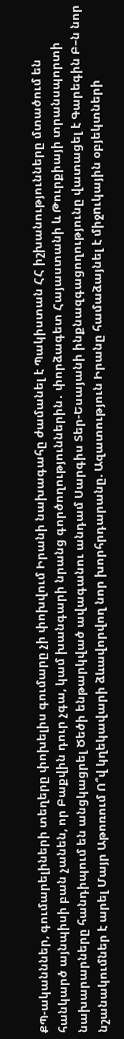ՔՊ-ականններ, գումարելիների տեղերը փոխելիս գումարը չի փոխվում Իրանի նախագահը ժամանել է Պակիստան ՀՀ իշխանությունները մտածում են հանկարծ այնպիսի բան չանեն, որ Բաքվին դուր չգա, կամ խանգարի նրանց գործողություններին․ փորձագետ Հայաստանի և Թուրքիայի տրանսպորտի նախարարները հանդիպում են անցկացրել Ծեծի ենթարկված ավագանու անդամ Սարգիս Տեր-Եսայանի ինքնազգացողությունը վատացել է Գարեգին Բ–ն նոր նշանակումներ է արել Մայր Աթոռում Ո՞վ կղեկավարի ձևավորվող նոր խորհրդարանը. Ազատություն Իրանը համաձայնել է միջnւկային օբյեկտների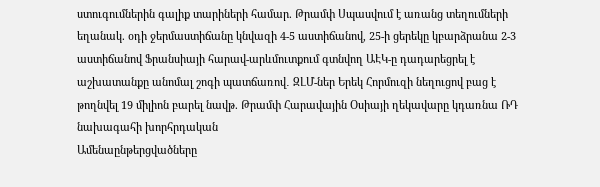ստուգումներին գալիք տարիների համար. Թրամփ Սպասվում է առանց տեղումների եղանակ. օդի ջերմաստիճանը կնվազի 4-5 աստիճանով, 25-ի ցերեկը կբարձրանա 2-3 աստիճանով Ֆրանսիայի հարավ-արևմուտքում գտնվող ԱԷԿ-ը դադարեցրել է աշխատանքը անոմալ շոգի պատճառով․ ԶԼՄ-ներ Երեկ Հորմուզի նեղուցով բաց է թողնվել 19 միլիոն բարել նավթ. Թրամփ Հարավային Օսիայի ղեկավարը կդառնա ՌԴ նախագահի խորհրդական
Ամենաընթերցվածները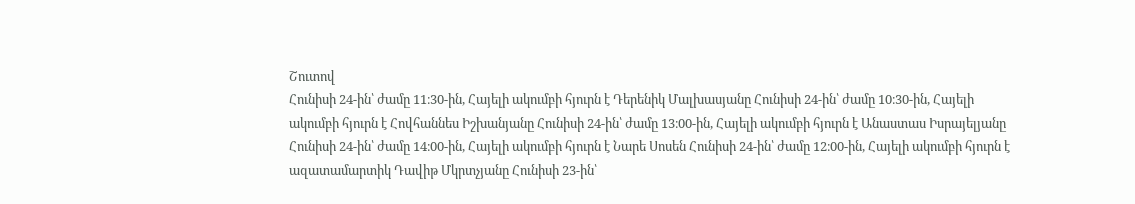Շուտով
Հունիսի 24-ին՝ ժամը 11։30-ին, Հայելի ակումբի հյուրն է Դերենիկ Մալխասյանը Հունիսի 24-ին՝ ժամը 10։30-ին, Հայելի ակումբի հյուրն է Հովհաննես Իշխանյանը Հունիսի 24-ին՝ ժամը 13։00-ին, Հայելի ակումբի հյուրն է Անաստաս Իսրայելյանը Հունիսի 24-ին՝ ժամը 14։00-ին, Հայելի ակումբի հյուրն է Նարե Սոսեն Հունիսի 24-ին՝ ժամը 12։00-ին, Հայելի ակումբի հյուրն է ազատամարտիկ Դավիթ Մկրտչյանը Հունիսի 23-ին՝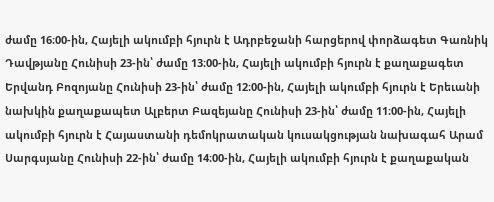ժամը 16։00-ին, Հայելի ակումբի հյուրն է Ադրբեջանի հարցերով փորձագետ Գառնիկ Դավթյանը Հունիսի 23-ին՝ ժամը 13։00-ին, Հայելի ակումբի հյուրն է քաղաքագետ Երվանդ Բոզոյանը Հունիսի 23-ին՝ ժամը 12։00-ին, Հայելի ակումբի հյուրն է Երեւանի նախկին քաղաքապետ Ալբերտ Բազեյանը Հունիսի 23-ին՝ ժամը 11։00-ին, Հայելի ակումբի հյուրն է Հայաստանի դեմոկրատական կուսակցության նախագահ Արամ Սարգսյանը Հունիսի 22-ին՝ ժամը 14։00-ին, Հայելի ակումբի հյուրն է քաղաքական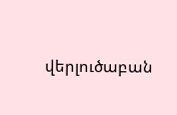վերլուծաբան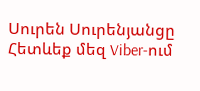Սուրեն Սուրենյանցը
Հետևեք մեզ Viber-ում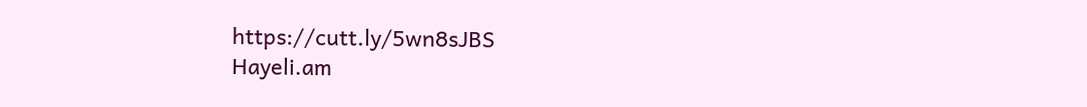https://cutt.ly/5wn8sJBS
Hayeli.am